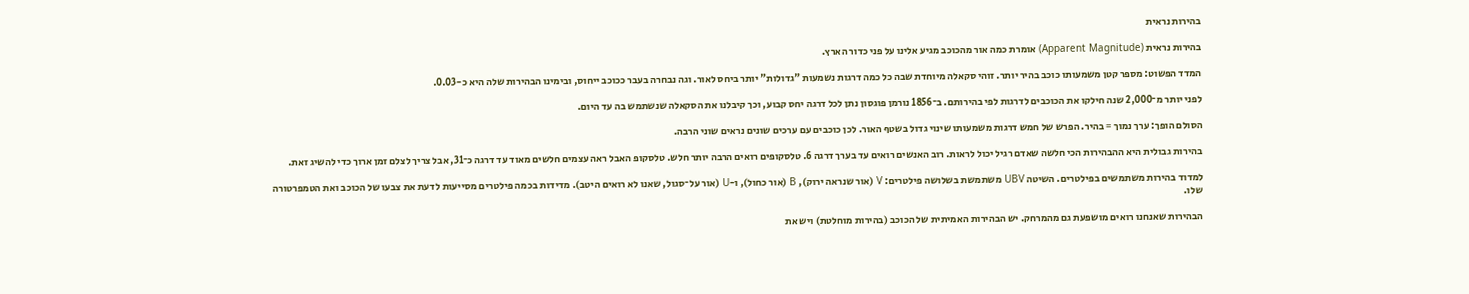בהירות נראית

בהירות נראית (Apparent Magnitude) אומרת כמה אור מהכוכב מגיע אלינו על פני כדור הארץ.

המדד הפשוט: מספר קטן משמעותו כוכב בהיר יותר. זוהי סקאלה מיוחדת שבה כל כמה דרגות נשמעות "גדולות" יותר ביחס לאור. וגה נבחרה בעבר ככוכב ייחוס, ובימינו הבהירות שלה היא כ-0.03.

לפני יותר מ־2,000 שנה חילקו את הכוכבים לדרגות לפי בהירותם. ב־1856 נורמן פוגסון נתן לכל דרגה יחס קבוע, וכך קיבלנו את הסקאלה שנשתמש בה עד היום.

הסולם הופך: ערך נמוך = בהיר. הפרש של חמש דרגות משמעותו שינוי גדול בשטף האור. לכן כוכבים עם ערכים שונים נראים שוני הרבה.

בהירות גבולית היא ההבהירות הכי חלשה שאדם רגיל יכול לראות. רוב האנשים רואים עד בערך דרגה 6. טלסקופים רואים הרבה יותר חלש. טלסקופ האבל ראה עצמים חלשים מאוד עד דרגה כ־31, אבל צריך לצלם זמן ארוך כדי להשיג זאת.

למדוד בהירות משתמשים בפילטרים. השיטה UBV משתמשת בשלושה פילטרים: V (אור שנראה ירוק), B (אור כחול), ו-U (אור על־סגול, שאנו לא רואים היטב). מדידות בכמה פילטרים מסייעות לדעת את צבעו של הכוכב ואת הטמפרטורה שלו.

הבהירות שאנחנו רואים מושפעת גם מהמרחק. יש הבהירות האמיתית של הכוכב (בהירות מוחלטת) ויש את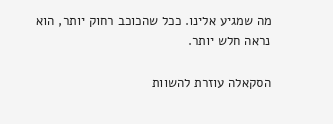מה שמגיע אלינו. ככל שהכוכב רחוק יותר, הוא נראה חלש יותר.

הסקאלה עוזרת להשוות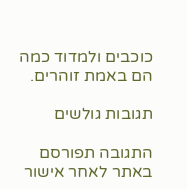כוכבים ולמדוד כמה הם באמת זוהרים.

תגובות גולשים

התגובה תפורסם באתר לאחר אישור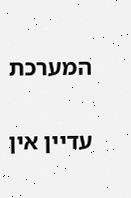המערכת

עדיין אין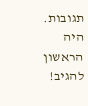תגובות. היה הראשון להגיב!